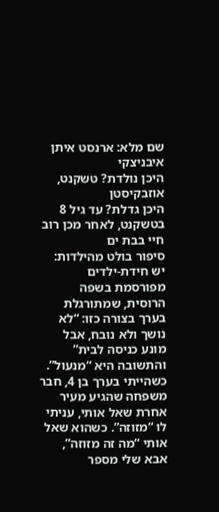שם מלא: ארנסט איתן איבניצקי
היכן נולדת? טשקנט, אוזבקיסטן
היכן גדלת? עד גיל 8 בטשקנט, לאחר מכן רוב חיי בבת ים
סיפור בולט מהילדות: יש חידת-ילדים מפורסמת בשפה הרוסית, שמתורגלת בערך בצורה כזו: “לא נושך ולא נובח, אבל מונע כניסה לבית” והתשובה היא “מנעול”. כשהייתי בערך בן 4, חבר משפחה שהגיע מעיר אחרת שאל אותי, עניתי לו “מזוזה”. כשהוא שאל אותי “מה זה מזוזה”, אבא שלי מספר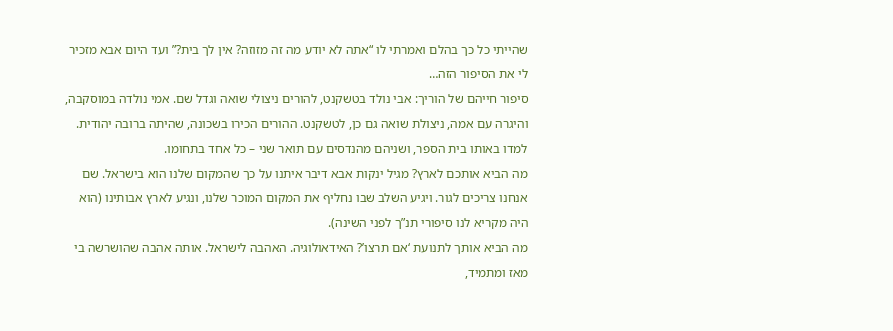שהייתי כל כך בהלם ואמרתי לו “אתה לא יודע מה זה מזוזה? אין לך בית?” ועד היום אבא מזכיר לי את הסיפור הזה…
סיפור חייהם של הוריך: אבי נולד בטשקנט, להורים ניצולי שואה וגדל שם. אמי נולדה במוסקבה, והיגרה עם אמה, ניצולת שואה גם כן, לטשקנט. ההורים הכירו בשכונה, שהיתה ברובה יהודית. למדו באותו בית הספר, ושניהם מהנדסים עם תואר שני – כל אחד בתחומו.
מה הביא אותכם לארץ? מגיל ינקות אבא דיבר איתנו על כך שהמקום שלנו הוא בישראל. שם אנחנו צריכים לגור. ויגיע השלב שבו נחליף את המקום המוכר שלנו, ונגיע לארץ אבותינו (הוא היה מקריא לנו סיפורי תנ”ך לפני השינה).
מה הביא אותך לתנועת ‘אם תרצו’? האידאולוגיה. האהבה לישראל. אותה אהבה שהושרשה בי מאז ומתמיד,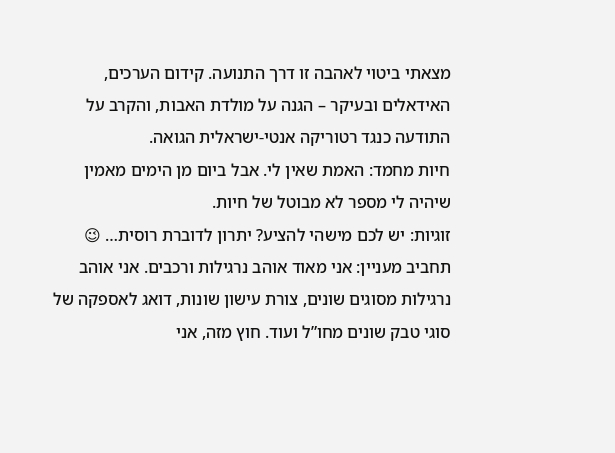מצאתי ביטוי לאהבה זו דרך התנועה. קידום הערכים, האידאלים ובעיקר – הגנה על מולדת האבות, והקרב על התודעה כנגד רטוריקה אנטי-ישראלית הגואה.
חיות מחמד: האמת שאין לי. אבל ביום מן הימים מאמין שיהיה לי מספר לא מבוטל של חיות.
זוגיות: יש לכם מישהי להציע? יתרון לדוברת רוסית… 😉
תחביב מעניין: אני מאוד אוהב נרגילות ורכבים. אני אוהב נרגילות מסוגים שונים, צורת עישון שונות, דואג לאספקה של סוגי טבק שונים מחו”ל ועוד. חוץ מזה, אני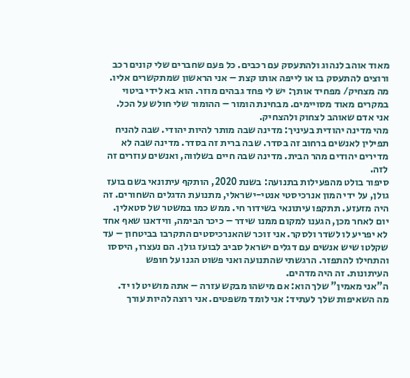מאוד אוהב לנהוג ולהתעסק עם רכבים. כל פעם שחברים שלי קונים רכב ורוצים להתעסק בו או לייפה אותו קצת – אני הראשון שמתקשרים אליו.
מה מצחיק/ מפחיד אותך: יש לי פחד גבהים מוזר. הוא בא לידי ביטוי במקרים מאוד מסויימים. מבחינת הומור – ההומור שלי חולש על הכל. אני אדם שאוהב לצחוק ולהצחיק.
מהי מדינה יהודית בעיניך: מדינה שבה מותר להיות יהודי. שבה להניח תפילין לאנשים ברחוב זה בסדר. שבה ברית זה בסדר. מדינה שבה לא מדירים יהודים מהר הבית. מדינה שבה חיים בשלווה, ואנשים עוזרים זה לזה.
סיפור בולט מהפעילות בתנועה: בשנת 2020, הותקף עיתונאי בשם בועז גולן, על ידי המון אנרכיסטי אנטי-ישראלי, מתנועת הדגלים השחורים. זה היה מזעזע. תתקפו עיתונאי בשידור חי. ממש כמו במשטר של סטאלין. יום לאחר מכן, הגענו למקום ממנו שידר – כיכר הבימה, ווידאנו שאף אחד לא יפריע לו לשדר ולסקר. אני זוכר שהאנרכיסטים התקרבו בביטחון – עד שקלטו שיש אנשים עם דגלים ישראל סביב לבועז גולן. הם נעצרו, היססו והתחילו להתפזר. הרגשתי שהתנועה ואני פשוט הגנו על חופש העיתונות. זה היה מדהים.
ה”אני מאמין” שלך הוא: אם מישהו מבקש עזרה – אתה מושיט לו יד.
מה השאיפות שלך לעתיד: אני לומד משפטים. אני רוצה להיות עורך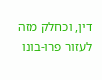דין, וכחלק מזה לעזור פרו-בונו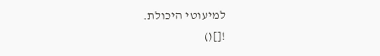למיעוטי היכולת.
![]()